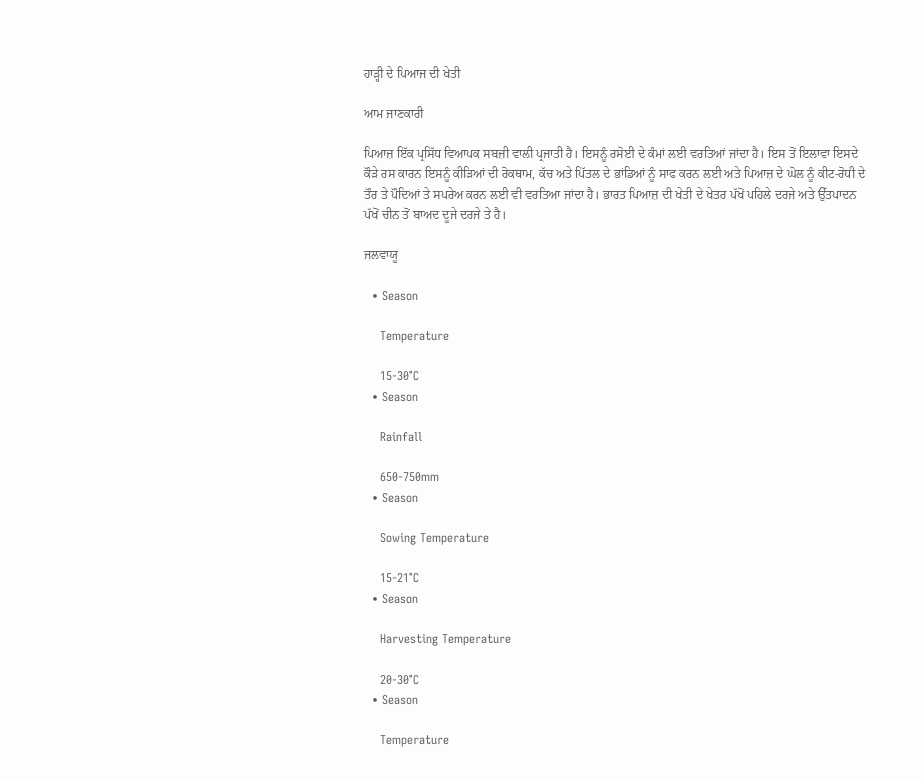ਹਾੜ੍ਹੀ ਦੇ ਪਿਆਜ ਦੀ ਖੇਤੀ

ਆਮ ਜਾਣਕਾਰੀ

ਪਿਆਜ਼ ਇੱਕ ਪ੍ਰਸਿੱਧ ਵਿਆਪਕ ਸਬਜ਼ੀ ਵਾਲੀ ਪ੍ਰਜਾਤੀ ਹੈ। ਇਸਨੂੰ ਰਸੋਈ ਦੇ ਕੰਮਾਂ ਲਈ ਵਰਤਿਆਂ ਜਾਂਦਾ ਹੈ। ਇਸ ਤੋਂ ਇਲਾਵਾ ਇਸਦੇ ਕੌੜੇ ਰਸ ਕਾਰਨ ਇਸਨੂੰ ਕੀੜਿਆਂ ਦੀ ਰੋਕਥਾਮ, ਕੱਚ ਅਤੇ ਪਿੱਤਲ ਦੇ ਭਾਂਡਿਆਂ ਨੂੰ ਸਾਫ ਕਰਨ ਲਈ ਅਤੇ ਪਿਆਜ਼ ਦੇ ਘੋਲ ਨੂੰ ਕੀਟ-ਰੋਧੀ ਦੇ ਤੌਰ ਤੇ ਪੌਦਿਆਂ ਤੇ ਸਪਰੇਅ ਕਰਨ ਲਈ ਵੀ ਵਰਤਿਆ ਜਾਂਦਾ ਹੈ। ਭਾਰਤ ਪਿਆਜ਼ ਦੀ ਖੇਤੀ ਦੇ ਖੇਤਰ ਪੱਖੋਂ ਪਹਿਲੇ ਦਰਜੇ ਅਤੇ ਉੱਤਪਾਦਨ ਪੱਖੋਂ ਚੀਨ ਤੋਂ ਬਾਅਦ ਦੂਜੇ ਦਰਜੇ ਤੇ ਹੈ।

ਜਲਵਾਯੂ

  • Season

    Temperature

    15-30°C
  • Season

    Rainfall

    650-750mm
  • Season

    Sowing Temperature

    15-21°C
  • Season

    Harvesting Temperature

    20-30°C
  • Season

    Temperature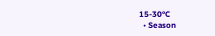15-30°C
  • Season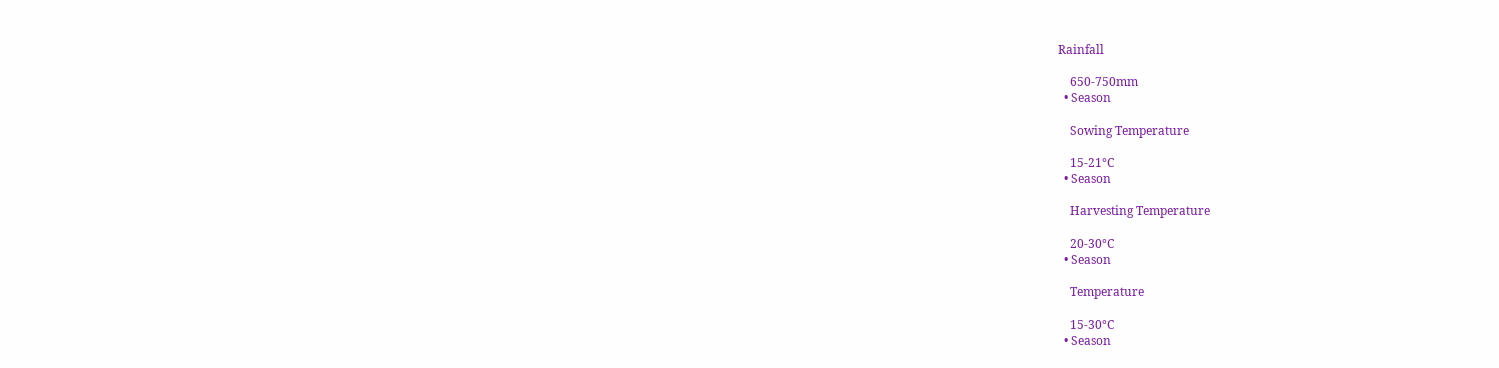Rainfall

    650-750mm
  • Season

    Sowing Temperature

    15-21°C
  • Season

    Harvesting Temperature

    20-30°C
  • Season

    Temperature

    15-30°C
  • Season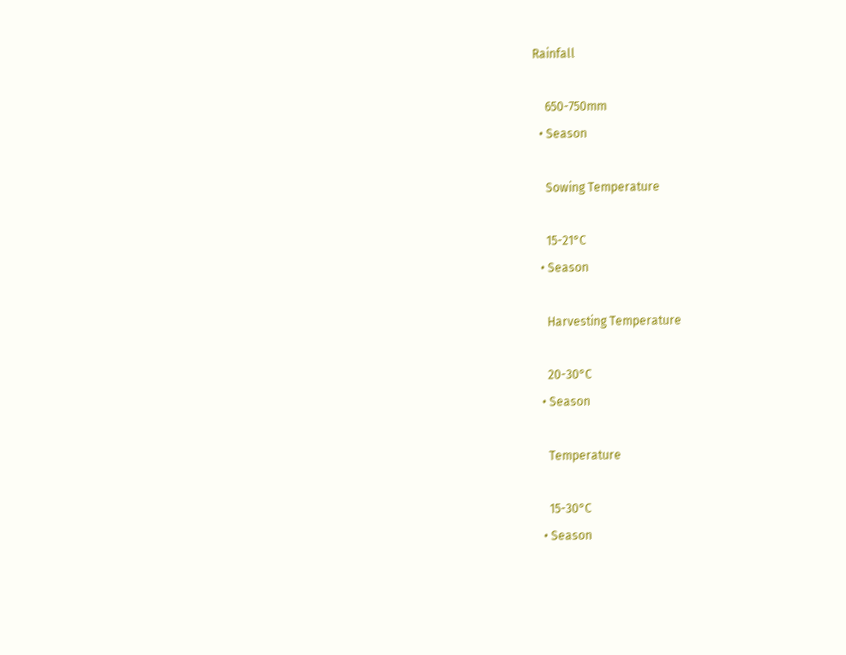Rainfall

    650-750mm
  • Season

    Sowing Temperature

    15-21°C
  • Season

    Harvesting Temperature

    20-30°C
  • Season

    Temperature

    15-30°C
  • Season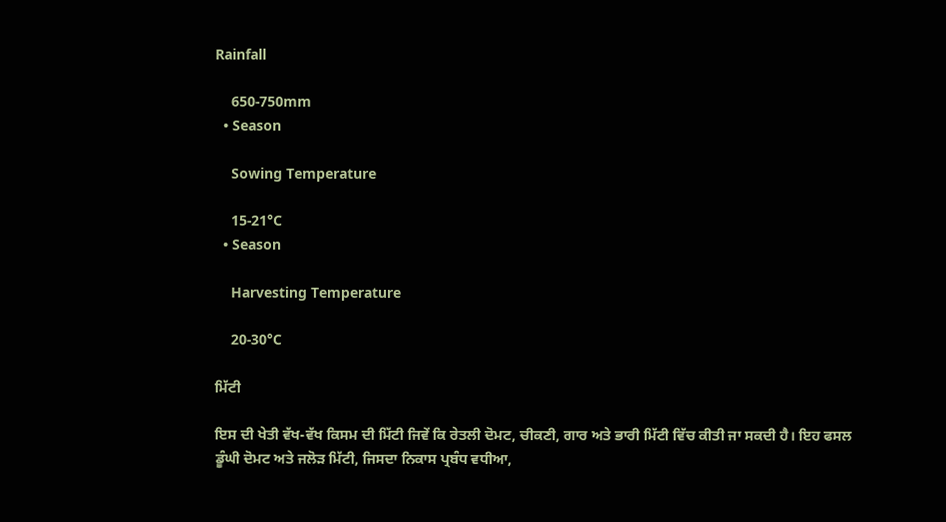Rainfall

    650-750mm
  • Season

    Sowing Temperature

    15-21°C
  • Season

    Harvesting Temperature

    20-30°C

ਮਿੱਟੀ

ਇਸ ਦੀ ਖੇਤੀ ਵੱਖ-ਵੱਖ ਕਿਸਮ ਦੀ ਮਿੱਟੀ ਜਿਵੇਂ ਕਿ ਰੇਤਲੀ ਦੋਮਟ, ਚੀਕਣੀ, ਗਾਰ ਅਤੇ ਭਾਰੀ ਮਿੱਟੀ ਵਿੱਚ ਕੀਤੀ ਜਾ ਸਕਦੀ ਹੈ। ਇਹ ਫਸਲ ਡੂੰਘੀ ਦੋਮਟ ਅਤੇ ਜਲੋੜ ਮਿੱਟੀ, ਜਿਸਦਾ ਨਿਕਾਸ ਪ੍ਰਬੰਧ ਵਧੀਆ,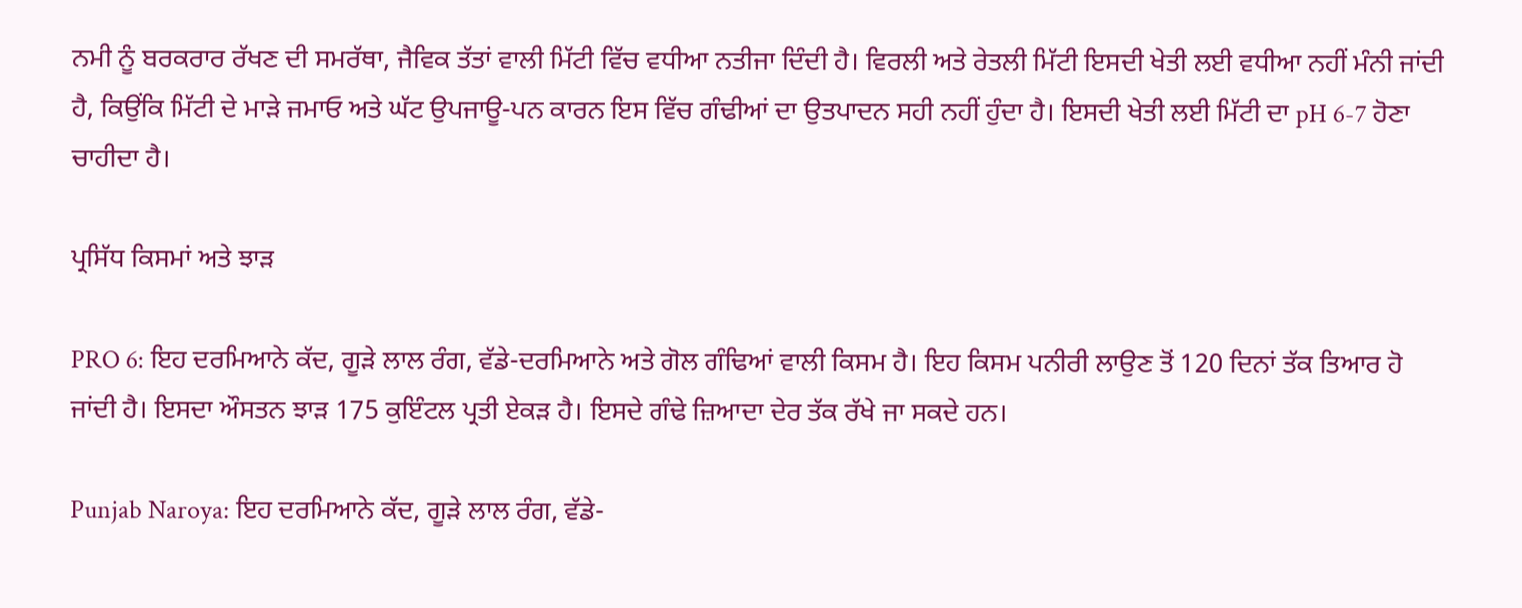ਨਮੀ ਨੂੰ ਬਰਕਰਾਰ ਰੱਖਣ ਦੀ ਸਮਰੱਥਾ, ਜੈਵਿਕ ਤੱਤਾਂ ਵਾਲੀ ਮਿੱਟੀ ਵਿੱਚ ਵਧੀਆ ਨਤੀਜਾ ਦਿੰਦੀ ਹੈ। ਵਿਰਲੀ ਅਤੇ ਰੇਤਲੀ ਮਿੱਟੀ ਇਸਦੀ ਖੇਤੀ ਲਈ ਵਧੀਆ ਨਹੀਂ ਮੰਨੀ ਜਾਂਦੀ ਹੈ, ਕਿਉਂਕਿ ਮਿੱਟੀ ਦੇ ਮਾੜੇ ਜਮਾਓ ਅਤੇ ਘੱਟ ਉਪਜਾਊ-ਪਨ ਕਾਰਨ ਇਸ ਵਿੱਚ ਗੰਢੀਆਂ ਦਾ ਉਤਪਾਦਨ ਸਹੀ ਨਹੀਂ ਹੁੰਦਾ ਹੈ। ਇਸਦੀ ਖੇਤੀ ਲਈ ਮਿੱਟੀ ਦਾ pH 6-7 ਹੋਣਾ ਚਾਹੀਦਾ ਹੈ।

ਪ੍ਰਸਿੱਧ ਕਿਸਮਾਂ ਅਤੇ ਝਾੜ

PRO 6: ਇਹ ਦਰਮਿਆਨੇ ਕੱਦ, ਗੂੜੇ ਲਾਲ ਰੰਗ, ਵੱਡੇ-ਦਰਮਿਆਨੇ ਅਤੇ ਗੋਲ ਗੰਢਿਆਂ ਵਾਲੀ ਕਿਸਮ ਹੈ। ਇਹ ਕਿਸਮ ਪਨੀਰੀ ਲਾਉਣ ਤੋਂ 120 ਦਿਨਾਂ ਤੱਕ ਤਿਆਰ ਹੋ ਜਾਂਦੀ ਹੈ। ਇਸਦਾ ਔਸਤਨ ਝਾੜ 175 ਕੁਇੰਟਲ ਪ੍ਰਤੀ ਏਕੜ ਹੈ। ਇਸਦੇ ਗੰਢੇ ਜ਼ਿਆਦਾ ਦੇਰ ਤੱਕ ਰੱਖੇ ਜਾ ਸਕਦੇ ਹਨ।

Punjab Naroya: ਇਹ ਦਰਮਿਆਨੇ ਕੱਦ, ਗੂੜੇ ਲਾਲ ਰੰਗ, ਵੱਡੇ-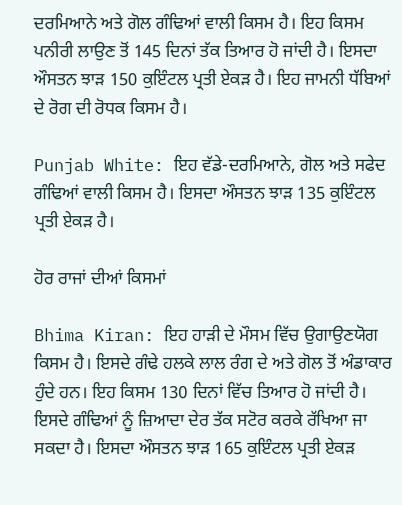ਦਰਮਿਆਨੇ ਅਤੇ ਗੋਲ ਗੰਢਿਆਂ ਵਾਲੀ ਕਿਸਮ ਹੈ। ਇਹ ਕਿਸਮ ਪਨੀਰੀ ਲਾਉਣ ਤੋਂ 145 ਦਿਨਾਂ ਤੱਕ ਤਿਆਰ ਹੋ ਜਾਂਦੀ ਹੈ। ਇਸਦਾ ਔਸਤਨ ਝਾੜ 150 ਕੁਇੰਟਲ ਪ੍ਰਤੀ ਏਕੜ ਹੈ। ਇਹ ਜਾਮਨੀ ਧੱਬਿਆਂ ਦੇ ਰੋਗ ਦੀ ਰੋਧਕ ਕਿਸਮ ਹੈ।

Punjab White: ਇਹ ਵੱਡੇ-ਦਰਮਿਆਨੇ, ਗੋਲ ਅਤੇ ਸਫੇਦ ਗੰਢਿਆਂ ਵਾਲੀ ਕਿਸਮ ਹੈ। ਇਸਦਾ ਔਸਤਨ ਝਾੜ 135 ਕੁਇੰਟਲ ਪ੍ਰਤੀ ਏਕੜ ਹੈ।

ਹੋਰ ਰਾਜਾਂ ਦੀਆਂ ਕਿਸਮਾਂ

Bhima Kiran: ਇਹ ਹਾੜੀ ਦੇ ਮੌਸਮ ਵਿੱਚ ਉਗਾਉਣਯੋਗ ਕਿਸਮ ਹੈ। ਇਸਦੇ ਗੰਢੇ ਹਲਕੇ ਲਾਲ ਰੰਗ ਦੇ ਅਤੇ ਗੋਲ ਤੋਂ ਅੰਡਾਕਾਰ ਹੁੰਦੇ ਹਨ। ਇਹ ਕਿਸਮ 130 ਦਿਨਾਂ ਵਿੱਚ ਤਿਆਰ ਹੋ ਜਾਂਦੀ ਹੈ। ਇਸਦੇ ਗੰਢਿਆਂ ਨੂੰ ਜ਼ਿਆਦਾ ਦੇਰ ਤੱਕ ਸਟੋਰ ਕਰਕੇ ਰੱਖਿਆ ਜਾ ਸਕਦਾ ਹੈ। ਇਸਦਾ ਔਸਤਨ ਝਾੜ 165 ਕੁਇੰਟਲ ਪ੍ਰਤੀ ਏਕੜ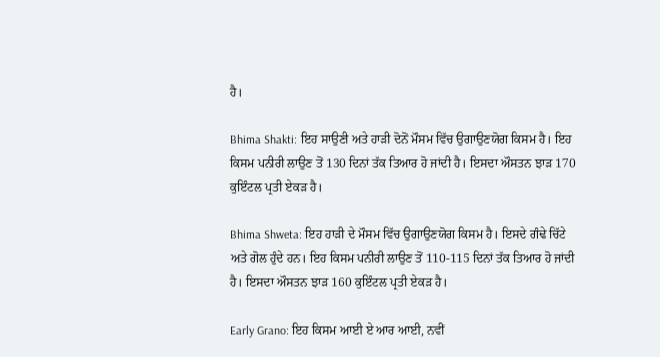ਹੈ।

Bhima Shakti: ਇਹ ਸਾਉਣੀ ਅਤੇ ਹਾੜੀ ਦੋਨੋਂ ਮੌਸਮ ਵਿੱਚ ਉਗਾਉਣਯੋਗ ਕਿਸਮ ਹੈ। ਇਹ ਕਿਸਮ ਪਨੀਰੀ ਲਾਉਣ ਤੋਂ 130 ਦਿਨਾਂ ਤੱਕ ਤਿਆਰ ਹੋ ਜਾਂਦੀ ਹੈ। ਇਸਦਾ ਔਸਤਨ ਝਾੜ 170 ਕੁਇੰਟਲ ਪ੍ਰਤੀ ਏਕੜ ਹੈ।

Bhima Shweta: ਇਹ ਹਾੜੀ ਦੇ ਮੌਸਮ ਵਿੱਚ ਉਗਾਉਣਯੋਗ ਕਿਸਮ ਹੈ। ਇਸਦੇ ਗੰਢੇ ਚਿੱਟੇ ਅਤੇ ਗੋਲ ਹੁੰਦੇ ਹਨ। ਇਹ ਕਿਸਮ ਪਨੀਰੀ ਲਾਉਣ ਤੋਂ 110-115 ਦਿਨਾਂ ਤੱਕ ਤਿਆਰ ਹੋ ਜਾਂਦੀ ਹੈ। ਇਸਦਾ ਔਸਤਨ ਝਾੜ 160 ਕੁਇੰਟਲ ਪ੍ਰਤੀ ਏਕੜ ਹੈ।

Early Grano: ਇਹ ਕਿਸਮ ਆਈ ਏ ਆਰ ਆਈ, ਨਵੀਂ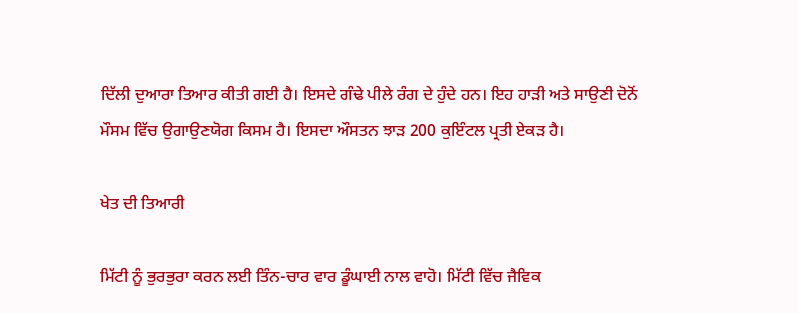ਦਿੱਲੀ ਦੁਆਰਾ ਤਿਆਰ ਕੀਤੀ ਗਈ ਹੈ। ਇਸਦੇ ਗੰਢੇ ਪੀਲੇ ਰੰਗ ਦੇ ਹੁੰਦੇ ਹਨ। ਇਹ ਹਾੜੀ ਅਤੇ ਸਾਉਣੀ ਦੋਨੋਂ ਮੌਸਮ ਵਿੱਚ ਉਗਾਉਣਯੋਗ ਕਿਸਮ ਹੈ। ਇਸਦਾ ਔਸਤਨ ਝਾੜ 200 ਕੁਇੰਟਲ ਪ੍ਰਤੀ ਏਕੜ ਹੈ।

ਖੇਤ ਦੀ ਤਿਆਰੀ

ਮਿੱਟੀ ਨੂੰ ਭੁਰਭੁਰਾ ਕਰਨ ਲਈ ਤਿੰਨ-ਚਾਰ ਵਾਰ ਡੂੰਘਾਈ ਨਾਲ ਵਾਹੋ। ਮਿੱਟੀ ਵਿੱਚ ਜੈਵਿਕ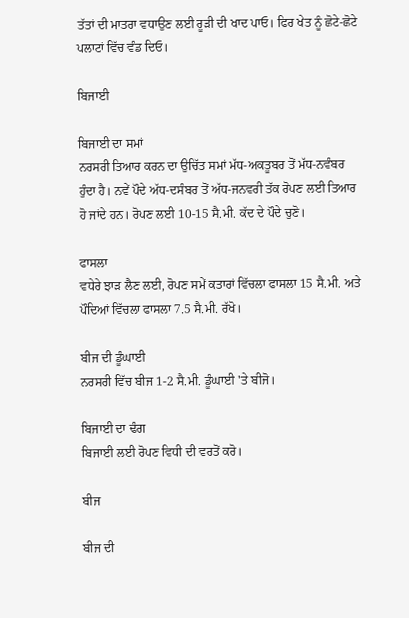ਤੱਤਾਂ ਦੀ ਮਾਤਰਾ ਵਧਾਉਣ ਲਈ ਰੂੜੀ ਦੀ ਖਾਦ ਪਾਓ। ਫਿਰ ਖੇਤ ਨੂੰ ਛੋਟੇ-ਛੋਟੇ ਪਲਾਟਾਂ ਵਿੱਚ ਵੰਡ ਦਿਓ।

ਬਿਜਾਈ

ਬਿਜਾਈ ਦਾ ਸਮਾਂ
ਨਰਸਰੀ ਤਿਆਰ ਕਰਨ ਦਾ ਉਚਿੱਤ ਸਮਾਂ ਮੱਧ-ਅਕਤੂਬਰ ਤੋਂ ਮੱਧ-ਨਵੰਬਰ ਹੁੰਦਾ ਹੈ। ਨਵੇਂ ਪੌਦੇ ਅੱਧ-ਦਸੰਬਰ ਤੋਂ ਅੱਧ-ਜਨਵਰੀ ਤੱਕ ਰੋਪਣ ਲਈ ਤਿਆਰ ਹੋ ਜਾਂਦੇ ਹਨ। ਰੋਪਣ ਲਈ 10-15 ਸੈ.ਮੀ. ਕੱਦ ਦੇ ਪੌਦੇ ਚੁਣੋ।

ਫਾਸਲਾ
ਵਧੇਰੇ ਝਾੜ ਲੈਣ ਲਈ, ਰੋਪਣ ਸਮੇਂ ਕਤਾਰਾਂ ਵਿੱਚਲਾ ਫਾਸਲਾ 15 ਸੈ.ਮੀ. ਅਤੇ ਪੌਦਿਆਂ ਵਿੱਚਲਾ ਫਾਸਲਾ 7.5 ਸੈ.ਮੀ. ਰੱਖੋ।

ਬੀਜ ਦੀ ਡੂੰਘਾਈ
ਨਰਸਰੀ ਵਿੱਚ ਬੀਜ 1-2 ਸੈ.ਮੀ. ਡੂੰਘਾਈ 'ਤੇ ਬੀਜੋ।

ਬਿਜਾਈ ਦਾ ਢੰਗ
ਬਿਜਾਈ ਲਈ ਰੋਪਣ ਵਿਧੀ ਦੀ ਵਰਤੋਂ ਕਰੋ।

ਬੀਜ

ਬੀਜ ਦੀ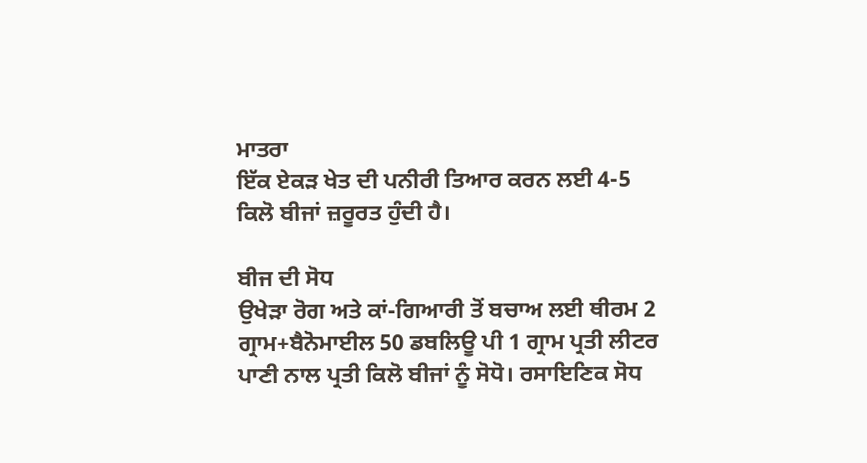ਮਾਤਰਾ
ਇੱਕ ਏਕੜ ਖੇਤ ਦੀ ਪਨੀਰੀ ਤਿਆਰ ਕਰਨ ਲਈ 4-5 ਕਿਲੋ ਬੀਜਾਂ ਜ਼ਰੂਰਤ ਹੁੰਦੀ ਹੈ।

ਬੀਜ ਦੀ ਸੋਧ
ਉਖੇੜਾ ਰੋਗ ਅਤੇ ਕਾਂ-ਗਿਆਰੀ ਤੋਂ ਬਚਾਅ ਲਈ ਥੀਰਮ 2 ਗ੍ਰਾਮ+ਬੈਨੋਮਾਈਲ 50 ਡਬਲਿਊ ਪੀ 1 ਗ੍ਰਾਮ ਪ੍ਰਤੀ ਲੀਟਰ ਪਾਣੀ ਨਾਲ ਪ੍ਰਤੀ ਕਿਲੋ ਬੀਜਾਂ ਨੂੰ ਸੋਧੋ। ਰਸਾਇਣਿਕ ਸੋਧ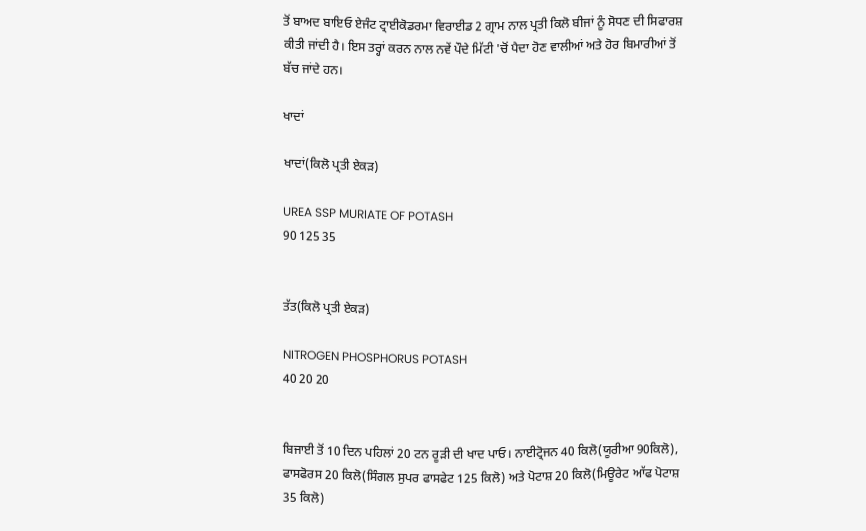ਤੋਂ ਬਾਅਦ ਬਾਇਓ ਏਜੰਟ ਟ੍ਰਾਈਕੋਡਰਮਾ ਵਿਰਾਈਡ 2 ਗ੍ਰਾਮ ਨਾਲ ਪ੍ਰਤੀ ਕਿਲੋ ਬੀਜਾਂ ਨੂੰ ਸੋਧਣ ਦੀ ਸਿਫਾਰਸ਼ ਕੀਤੀ ਜਾਂਦੀ ਹੈ। ਇਸ ਤਰ੍ਹਾਂ ਕਰਨ ਨਾਲ ਨਵੇਂ ਪੌਦੇ ਮਿੱਟੀ 'ਚੋਂ ਪੈਦਾ ਹੋਣ ਵਾਲੀਆਂ ਅਤੇ ਹੋਰ ਬਿਮਾਰੀਆਂ ਤੋਂ ਬੱਚ ਜਾਂਦੇ ਹਨ।

ਖਾਦਾਂ

ਖਾਦਾਂ(ਕਿਲੋ ਪ੍ਰਤੀ ਏਕੜ)

UREA SSP MURIATE OF POTASH
90 125 35


ਤੱਤ(ਕਿਲੋ ਪ੍ਰਤੀ ਏਕੜ)

NITROGEN PHOSPHORUS POTASH
40 20 20


ਬਿਜਾਈ ਤੋਂ 10 ਦਿਨ ਪਹਿਲਾਂ 20 ਟਨ ਰੂੜੀ ਦੀ ਖਾਦ ਪਾਓ। ਨਾਈਟ੍ਰੋਜਨ 40 ਕਿਲੋ(ਯੂਰੀਆ 90ਕਿਲੋ), ਫਾਸਫੋਰਸ 20 ਕਿਲੋ(ਸਿੰਗਲ ਸੁਪਰ ਫਾਸਫੇਟ 125 ਕਿਲੋ) ਅਤੇ ਪੋਟਾਸ਼ 20 ਕਿਲੋ(ਮਿਊਰੇਟ ਆੱਫ ਪੋਟਾਸ਼ 35 ਕਿਲੋ)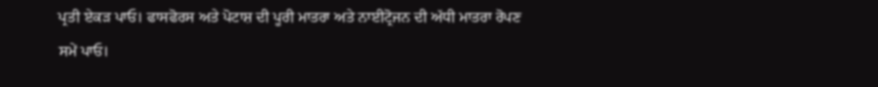ਪ੍ਰਤੀ ਏਕੜ ਪਾਓ। ਫਾਸਫੋਰਸ ਅਤੇ ਪੋਟਾਸ਼ ਦੀ ਪੂਰੀ ਮਾਤਰਾ ਅਤੇ ਨਾਈਟ੍ਰੋਜਨ ਦੀ ਅੱਧੀ ਮਾਤਰਾ ਰੋਪਣ ਸਮੇਂ ਪਾਓ।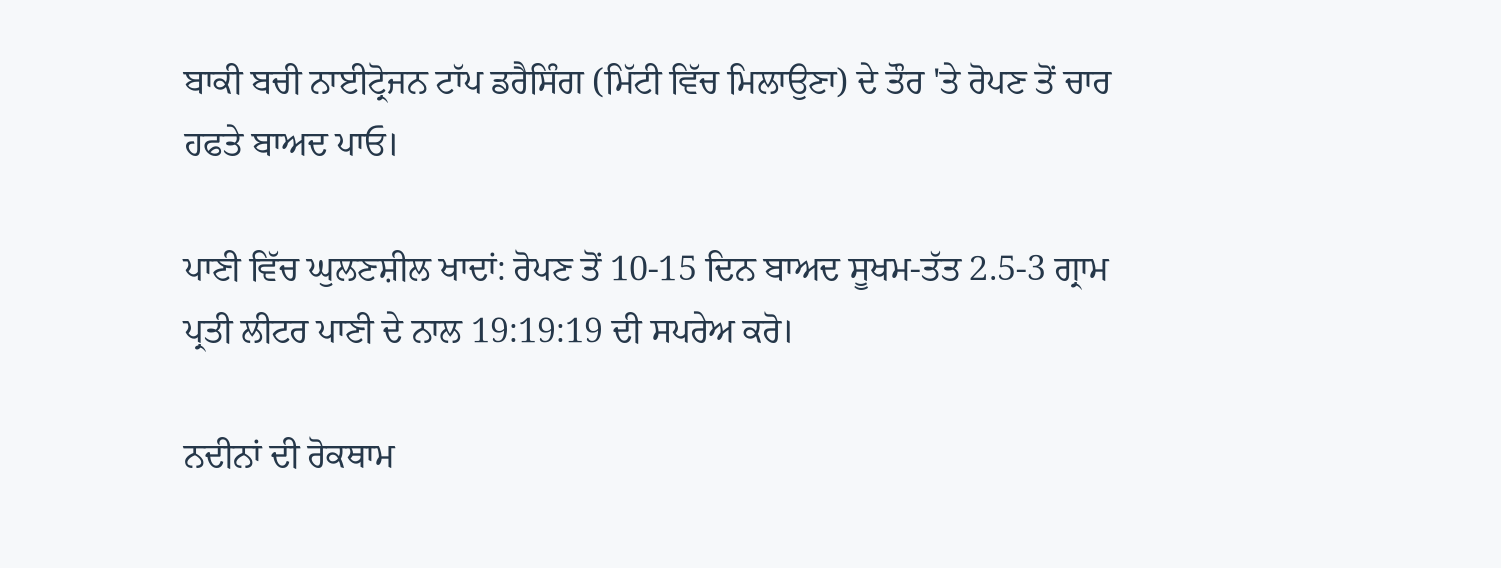ਬਾਕੀ ਬਚੀ ਨਾਈਟ੍ਰੋਜਨ ਟਾੱਪ ਡਰੈਸਿੰਗ (ਮਿੱਟੀ ਵਿੱਚ ਮਿਲਾਉਣਾ) ਦੇ ਤੌਰ 'ਤੇ ਰੋਪਣ ਤੋਂ ਚਾਰ ਹਫਤੇ ਬਾਅਦ ਪਾਓ।

ਪਾਣੀ ਵਿੱਚ ਘੁਲਣਸ਼ੀਲ ਖਾਦਾਂ: ਰੋਪਣ ਤੋਂ 10-15 ਦਿਨ ਬਾਅਦ ਸੂਖਮ-ਤੱਤ 2.5-3 ਗ੍ਰਾਮ ਪ੍ਰਤੀ ਲੀਟਰ ਪਾਣੀ ਦੇ ਨਾਲ 19:19:19 ਦੀ ਸਪਰੇਅ ਕਰੋ।

ਨਦੀਨਾਂ ਦੀ ਰੋਕਥਾਮ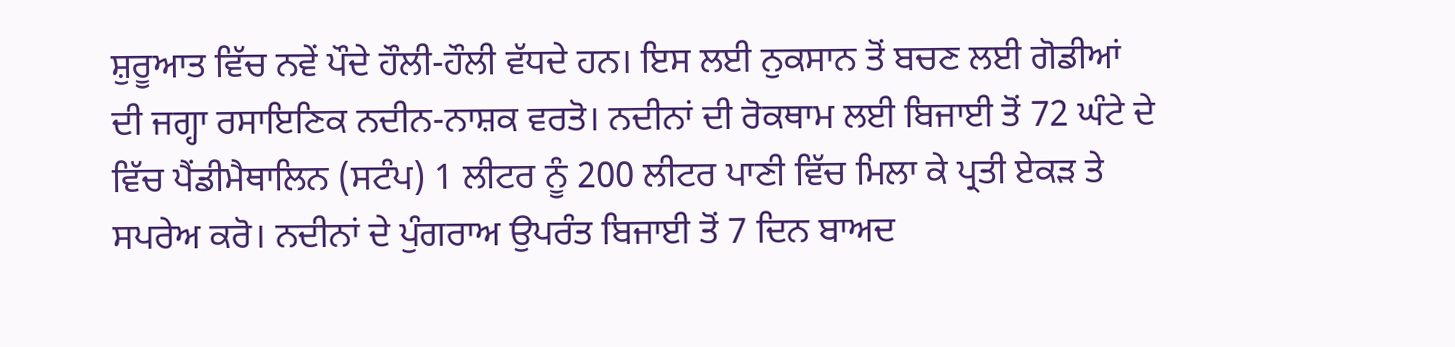ਸ਼ੁਰੂਆਤ ਵਿੱਚ ਨਵੇਂ ਪੌਦੇ ਹੌਲੀ-ਹੌਲੀ ਵੱਧਦੇ ਹਨ। ਇਸ ਲਈ ਨੁਕਸਾਨ ਤੋਂ ਬਚਣ ਲਈ ਗੋਡੀਆਂ ਦੀ ਜਗ੍ਹਾ ਰਸਾਇਣਿਕ ਨਦੀਨ-ਨਾਸ਼ਕ ਵਰਤੋ। ਨਦੀਨਾਂ ਦੀ ਰੋਕਥਾਮ ਲਈ ਬਿਜਾਈ ਤੋਂ 72 ਘੰਟੇ ਦੇ ਵਿੱਚ ਪੈਂਡੀਮੈਥਾਲਿਨ (ਸਟੰਪ) 1 ਲੀਟਰ ਨੂੰ 200 ਲੀਟਰ ਪਾਣੀ ਵਿੱਚ ਮਿਲਾ ਕੇ ਪ੍ਰਤੀ ਏਕੜ ਤੇ ਸਪਰੇਅ ਕਰੋ। ਨਦੀਨਾਂ ਦੇ ਪੁੰਗਰਾਅ ਉਪਰੰਤ ਬਿਜਾਈ ਤੋਂ 7 ਦਿਨ ਬਾਅਦ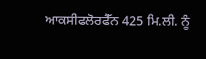ਆਕਸੀਫਲੋਰਫੈੱਨ 425 ਮਿ.ਲੀ. ਨੂੰ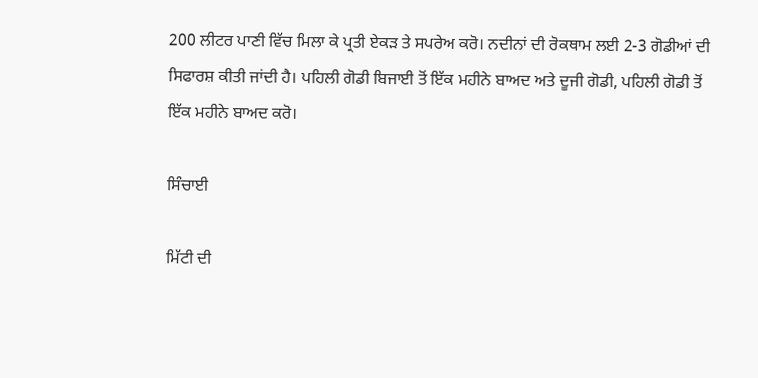200 ਲੀਟਰ ਪਾਣੀ ਵਿੱਚ ਮਿਲਾ ਕੇ ਪ੍ਰਤੀ ਏਕੜ ਤੇ ਸਪਰੇਅ ਕਰੋ। ਨਦੀਨਾਂ ਦੀ ਰੋਕਥਾਮ ਲਈ 2-3 ਗੋਡੀਆਂ ਦੀ ਸਿਫਾਰਸ਼ ਕੀਤੀ ਜਾਂਦੀ ਹੈ। ਪਹਿਲੀ ਗੋਡੀ ਬਿਜਾਈ ਤੋਂ ਇੱਕ ਮਹੀਨੇ ਬਾਅਦ ਅਤੇ ਦੂਜੀ ਗੋਡੀ, ਪਹਿਲੀ ਗੋਡੀ ਤੋਂ ਇੱਕ ਮਹੀਨੇ ਬਾਅਦ ਕਰੋ।

ਸਿੰਚਾਈ

ਮਿੱਟੀ ਦੀ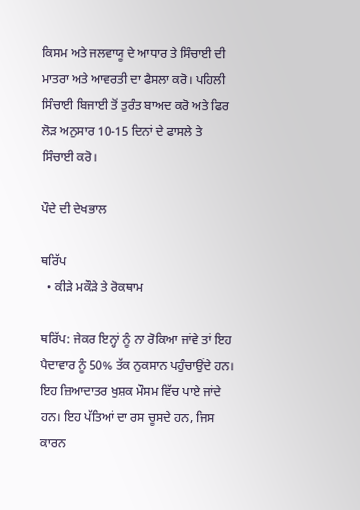ਕਿਸਮ ਅਤੇ ਜਲਵਾਯੂ ਦੇ ਆਧਾਰ ਤੇ ਸਿੰਚਾਈ ਦੀ ਮਾਤਰਾ ਅਤੇ ਆਵਰਤੀ ਦਾ ਫੈਸਲਾ ਕਰੋ। ਪਹਿਲੀ ਸਿੰਚਾਈ ਬਿਜਾਈ ਤੋਂ ਤੁਰੰਤ ਬਾਅਦ ਕਰੋ ਅਤੇ ਫਿਰ ਲੋੜ ਅਨੁਸਾਰ 10-15 ਦਿਨਾਂ ਦੇ ਫਾਸਲੇ ਤੇ ਸਿੰਚਾਈ ਕਰੋ।

ਪੌਦੇ ਦੀ ਦੇਖਭਾਲ

ਥਰਿੱਪ
  • ਕੀੜੇ ਮਕੌੜੇ ਤੇ ਰੋਕਥਾਮ

ਥਰਿੱਪ: ਜੇਕਰ ਇਨ੍ਹਾਂ ਨੂੰ ਨਾ ਰੋਕਿਆ ਜਾਂਵੇ ਤਾਂ ਇਹ ਪੈਦਾਵਾਰ ਨੂੰ 50% ਤੱਕ ਨੁਕਸਾਨ ਪਹੁੰਚਾਉਂਦੇ ਹਨ। ਇਹ ਜ਼ਿਆਦਾਤਰ ਖੁਸ਼ਕ ਮੌਸਮ ਵਿੱਚ ਪਾਏ ਜਾਂਦੇ ਹਨ। ਇਹ ਪੱਤਿਆਂ ਦਾ ਰਸ ਚੂਸਦੇ ਹਨ, ਜਿਸ ਕਾਰਨ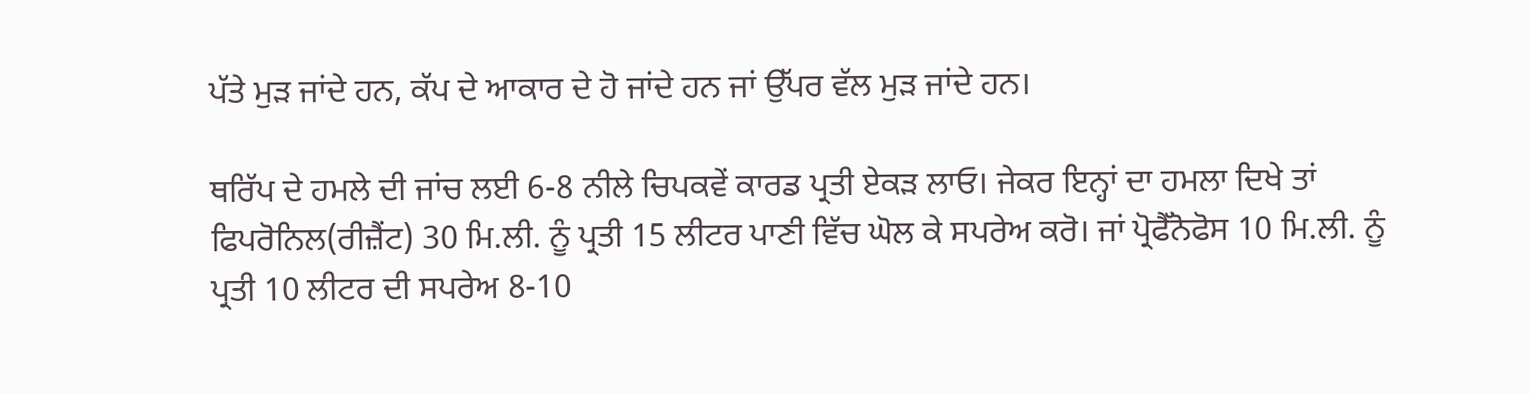ਪੱਤੇ ਮੁੜ ਜਾਂਦੇ ਹਨ, ਕੱਪ ਦੇ ਆਕਾਰ ਦੇ ਹੋ ਜਾਂਦੇ ਹਨ ਜਾਂ ਉੱਪਰ ਵੱਲ ਮੁੜ ਜਾਂਦੇ ਹਨ।

ਥਰਿੱਪ ਦੇ ਹਮਲੇ ਦੀ ਜਾਂਚ ਲਈ 6-8 ਨੀਲੇ ਚਿਪਕਵੇਂ ਕਾਰਡ ਪ੍ਰਤੀ ਏਕੜ ਲਾਓ। ਜੇਕਰ ਇਨ੍ਹਾਂ ਦਾ ਹਮਲਾ ਦਿਖੇ ਤਾਂ ਫਿਪਰੋਨਿਲ(ਰੀਜ਼ੈਂਟ) 30 ਮਿ.ਲੀ. ਨੂੰ ਪ੍ਰਤੀ 15 ਲੀਟਰ ਪਾਣੀ ਵਿੱਚ ਘੋਲ ਕੇ ਸਪਰੇਅ ਕਰੋ। ਜਾਂ ਪ੍ਰੋਫੈੱਨੋਫੋਸ 10 ਮਿ.ਲੀ. ਨੂੰ ਪ੍ਰਤੀ 10 ਲੀਟਰ ਦੀ ਸਪਰੇਅ 8-10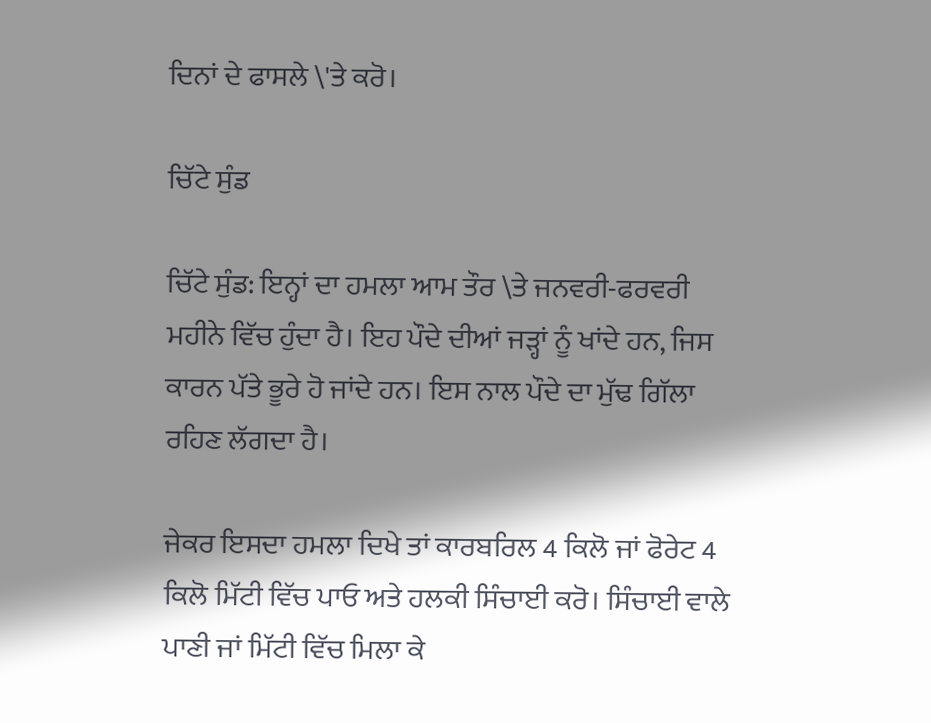ਦਿਨਾਂ ਦੇ ਫਾਸਲੇ \'ਤੇ ਕਰੋ।

ਚਿੱਟੇ ਸੁੰਡ

ਚਿੱਟੇ ਸੁੰਡ: ਇਨ੍ਹਾਂ ਦਾ ਹਮਲਾ ਆਮ ਤੌਰ \ਤੇ ਜਨਵਰੀ-ਫਰਵਰੀ ਮਹੀਨੇ ਵਿੱਚ ਹੁੰਦਾ ਹੈ। ਇਹ ਪੌਦੇ ਦੀਆਂ ਜੜ੍ਹਾਂ ਨੂੰ ਖਾਂਦੇ ਹਨ, ਜਿਸ ਕਾਰਨ ਪੱਤੇ ਭੂਰੇ ਹੋ ਜਾਂਦੇ ਹਨ। ਇਸ ਨਾਲ ਪੌਦੇ ਦਾ ਮੁੱਢ ਗਿੱਲਾ ਰਹਿਣ ਲੱਗਦਾ ਹੈ।

ਜੇਕਰ ਇਸਦਾ ਹਮਲਾ ਦਿਖੇ ਤਾਂ ਕਾਰਬਰਿਲ 4 ਕਿਲੋ ਜਾਂ ਫੋਰੇਟ 4 ਕਿਲੋ ਮਿੱਟੀ ਵਿੱਚ ਪਾਓ ਅਤੇ ਹਲਕੀ ਸਿੰਚਾਈ ਕਰੋ। ਸਿੰਚਾਈ ਵਾਲੇ ਪਾਣੀ ਜਾਂ ਮਿੱਟੀ ਵਿੱਚ ਮਿਲਾ ਕੇ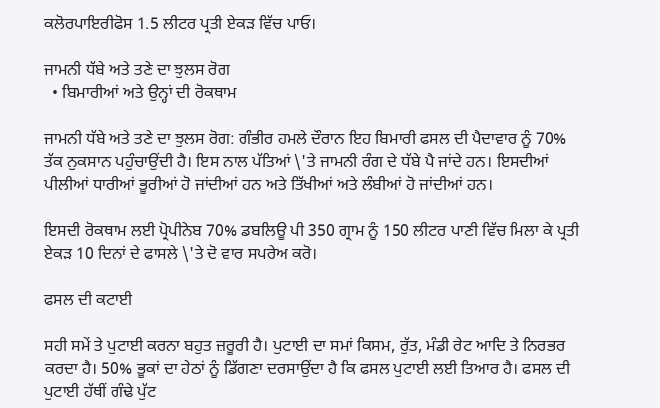ਕਲੋਰਪਾਇਰੀਫੋਸ 1.5 ਲੀਟਰ ਪ੍ਰਤੀ ਏਕੜ ਵਿੱਚ ਪਾਓ।

ਜਾਮਨੀ ਧੱਬੇ ਅਤੇ ਤਣੇ ਦਾ ਝੁਲਸ ਰੋਗ
  • ਬਿਮਾਰੀਆਂ ਅਤੇ ਉਨ੍ਹਾਂ ਦੀ ਰੋਕਥਾਮ

ਜਾਮਨੀ ਧੱਬੇ ਅਤੇ ਤਣੇ ਦਾ ਝੁਲਸ ਰੋਗ: ਗੰਭੀਰ ਹਮਲੇ ਦੌਰਾਨ ਇਹ ਬਿਮਾਰੀ ਫਸਲ ਦੀ ਪੈਦਾਵਾਰ ਨੂੰ 70% ਤੱਕ ਨੁਕਸਾਨ ਪਹੁੰਚਾਉਂਦੀ ਹੈ। ਇਸ ਨਾਲ ਪੱਤਿਆਂ \'ਤੇ ਜਾਮਨੀ ਰੰਗ ਦੇ ਧੱਬੇ ਪੈ ਜਾਂਦੇ ਹਨ। ਇਸਦੀਆਂ ਪੀਲੀਆਂ ਧਾਰੀਆਂ ਭੂਰੀਆਂ ਹੋ ਜਾਂਦੀਆਂ ਹਨ ਅਤੇ ਤਿੱਖੀਆਂ ਅਤੇ ਲੰਬੀਆਂ ਹੋ ਜਾਂਦੀਆਂ ਹਨ।

ਇਸਦੀ ਰੋਕਥਾਮ ਲਈ ਪ੍ਰੋਪੀਨੇਬ 70% ਡਬਲਿਊ ਪੀ 350 ਗ੍ਰਾਮ ਨੂੰ 150 ਲੀਟਰ ਪਾਣੀ ਵਿੱਚ ਮਿਲਾ ਕੇ ਪ੍ਰਤੀ ਏਕੜ 10 ਦਿਨਾਂ ਦੇ ਫਾਸਲੇ \'ਤੇ ਦੋ ਵਾਰ ਸਪਰੇਅ ਕਰੋ।

ਫਸਲ ਦੀ ਕਟਾਈ

ਸਹੀ ਸਮੇਂ ਤੇ ਪੁਟਾਈ ਕਰਨਾ ਬਹੁਤ ਜ਼ਰੂਰੀ ਹੈ। ਪੁਟਾਈ ਦਾ ਸਮਾਂ ਕਿਸਮ, ਰੁੱਤ, ਮੰਡੀ ਰੇਟ ਆਦਿ ਤੇ ਨਿਰਭਰ ਕਰਦਾ ਹੈ। 50% ਭੂਕਾਂ ਦਾ ਹੇਠਾਂ ਨੂੰ ਡਿੱਗਣਾ ਦਰਸਾਉਂਦਾ ਹੈ ਕਿ ਫਸਲ ਪੁਟਾਈ ਲਈ ਤਿਆਰ ਹੈ। ਫਸਲ ਦੀ ਪੁਟਾਈ ਹੱਥੀਂ ਗੰਢੇ ਪੁੱਟ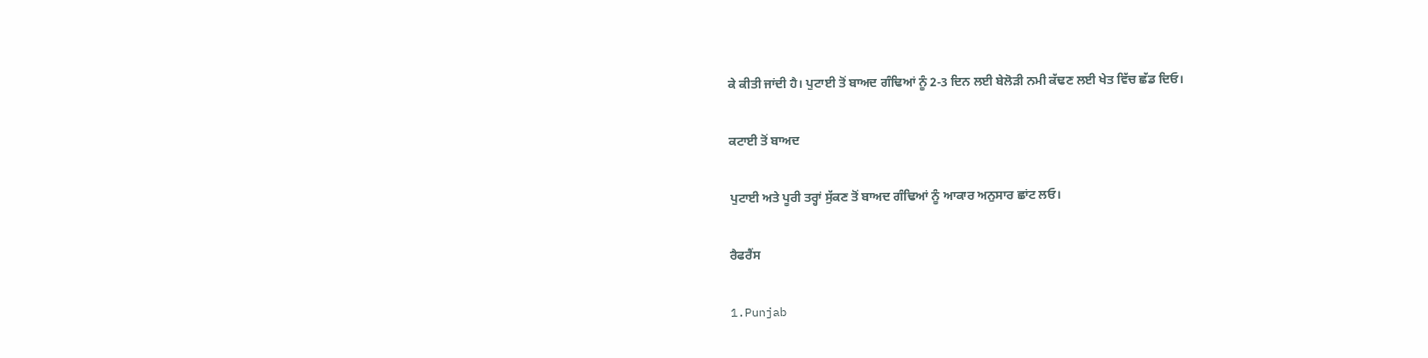ਕੇ ਕੀਤੀ ਜਾਂਦੀ ਹੈ। ਪੁਟਾਈ ਤੋਂ ਬਾਅਦ ਗੰਢਿਆਂ ਨੂੰ 2-3 ਦਿਨ ਲਈ ਬੇਲੋੜੀ ਨਮੀ ਕੱਢਣ ਲਈ ਖੇਤ ਵਿੱਚ ਛੱਡ ਦਿਓ।

ਕਟਾਈ ਤੋਂ ਬਾਅਦ

ਪੁਟਾਈ ਅਤੇ ਪੂਰੀ ਤਰ੍ਹਾਂ ਸੁੱਕਣ ਤੋਂ ਬਾਅਦ ਗੰਢਿਆਂ ਨੂੰ ਆਕਾਰ ਅਨੁਸਾਰ ਛਾਂਟ ਲਓ।

ਰੈਫਰੈਂਸ

1.Punjab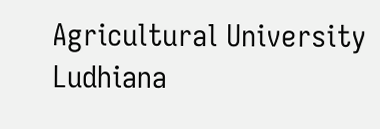Agricultural University Ludhiana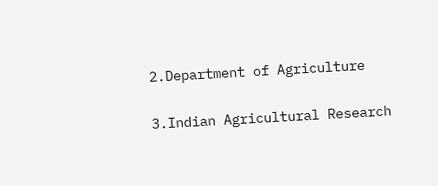2.Department of Agriculture

3.Indian Agricultural Research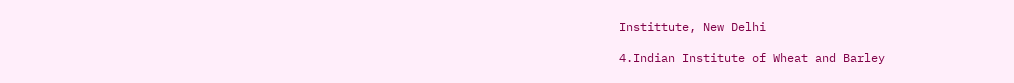Instittute, New Delhi

4.Indian Institute of Wheat and Barley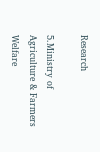Research

5.Ministry of Agriculture & Farmers Welfare